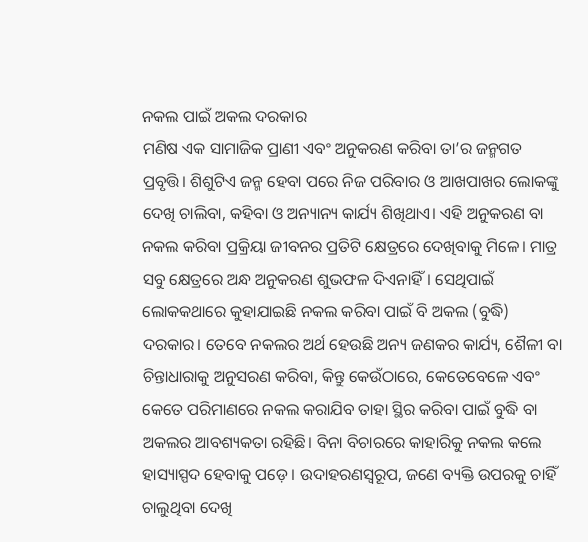ନକଲ ପାଇଁ ଅକଲ ଦରକାର
ମଣିଷ ଏକ ସାମାଜିକ ପ୍ରାଣୀ ଏବଂ ଅନୁକରଣ କରିବା ତା’ର ଜନ୍ମଗତ ପ୍ରବୃତ୍ତି। ଶିଶୁଟିଏ ଜନ୍ମ ହେବା ପରେ ନିଜ ପରିବାର ଓ ଆଖପାଖର ଲୋକଙ୍କୁ ଦେଖି ଚାଲିବା, କହିବା ଓ ଅନ୍ୟାନ୍ୟ କାର୍ଯ୍ୟ ଶିଖିଥାଏ। ଏହି ଅନୁକରଣ ବା ନକଲ କରିବା ପ୍ରକ୍ରିୟା ଜୀବନର ପ୍ରତିଟି କ୍ଷେତ୍ରରେ ଦେଖିବାକୁ ମିଳେ। ମାତ୍ର ସବୁ କ୍ଷେତ୍ରରେ ଅନ୍ଧ ଅନୁକରଣ ଶୁଭଫଳ ଦିଏନାହିଁ। ସେଥିପାଇଁ ଲୋକକଥାରେ କୁହାଯାଇଛି ନକଲ କରିବା ପାଇଁ ବି ଅକଲ (ବୁଦ୍ଧି) ଦରକାର। ତେବେ ନକଲର ଅର୍ଥ ହେଉଛି ଅନ୍ୟ ଜଣକର କାର୍ଯ୍ୟ, ଶୈଳୀ ବା ଚିନ୍ତାଧାରାକୁ ଅନୁସରଣ କରିବା, କିନ୍ତୁ କେଉଁଠାରେ, କେତେବେଳେ ଏବଂ କେତେ ପରିମାଣରେ ନକଲ କରାଯିବ ତାହା ସ୍ଥିର କରିବା ପାଇଁ ବୁଦ୍ଧି ବା ଅକଲର ଆବଶ୍ୟକତା ରହିଛି। ବିନା ବିଚାରରେ କାହାରିକୁ ନକଲ କଲେ ହାସ୍ୟାସ୍ପଦ ହେବାକୁ ପଡ଼େ। ଉଦାହରଣସ୍ବରୂପ, ଜଣେ ବ୍ୟକ୍ତି ଉପରକୁ ଚାହିଁ ଚାଲୁଥିବା ଦେଖି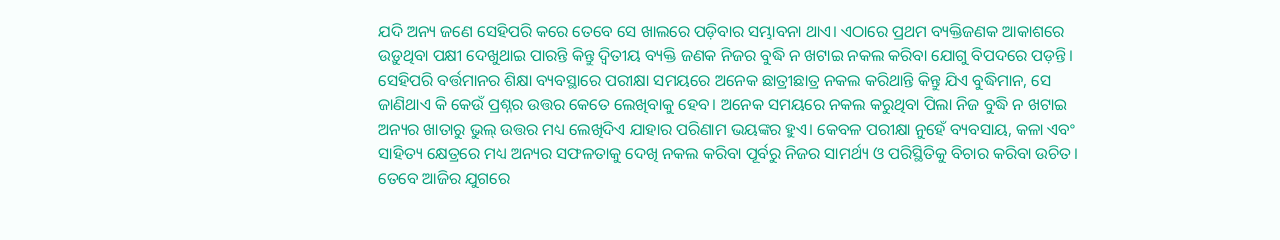ଯଦି ଅନ୍ୟ ଜଣେ ସେହିପରି କରେ ତେବେ ସେ ଖାଲରେ ପଡ଼ିବାର ସମ୍ଭାବନା ଥାଏ। ଏଠାରେ ପ୍ରଥମ ବ୍ୟକ୍ତିଜଣକ ଆକାଶରେ ଉଡ଼ୁଥିବା ପକ୍ଷୀ ଦେଖୁଥାଇ ପାରନ୍ତି କିନ୍ତୁ ଦ୍ୱିତୀୟ ବ୍ୟକ୍ତି ଜଣକ ନିଜର ବୁଦ୍ଧି ନ ଖଟାଇ ନକଲ କରିବା ଯୋଗୁ ବିପଦରେ ପଡ଼ନ୍ତି। ସେହିପରି ବର୍ତ୍ତମାନର ଶିକ୍ଷା ବ୍ୟବସ୍ଥାରେ ପରୀକ୍ଷା ସମୟରେ ଅନେକ ଛାତ୍ରୀଛାତ୍ର ନକଲ କରିଥାନ୍ତି କିନ୍ତୁ ଯିଏ ବୁଦ୍ଧିମାନ, ସେ ଜାଣିଥାଏ କି କେଉଁ ପ୍ରଶ୍ନର ଉତ୍ତର କେତେ ଲେଖିବାକୁ ହେବ। ଅନେକ ସମୟରେ ନକଲ କରୁଥିବା ପିଲା ନିଜ ବୁଦ୍ଧି ନ ଖଟାଇ ଅନ୍ୟର ଖାତାରୁ ଭୁଲ୍ ଉତ୍ତର ମଧ୍ୟ ଲେଖିଦିଏ ଯାହାର ପରିଣାମ ଭୟଙ୍କର ହୁଏ। କେବଳ ପରୀକ୍ଷା ନୁହେଁ ବ୍ୟବସାୟ, କଳା ଏବଂ ସାହିତ୍ୟ କ୍ଷେତ୍ରରେ ମଧ୍ୟ ଅନ୍ୟର ସଫଳତାକୁ ଦେଖି ନକଲ କରିବା ପୂର୍ବରୁ ନିଜର ସାମର୍ଥ୍ୟ ଓ ପରିସ୍ଥିତିକୁ ବିଚାର କରିବା ଉଚିତ।
ତେବେ ଆଜିର ଯୁଗରେ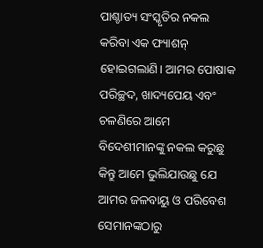ପାଶ୍ଚାତ୍ୟ ସଂସ୍କୃତିର ନକଲ କରିବା ଏକ ଫ୍ୟାଶନ୍ ହୋଇଗଲାଣି। ଆମର ପୋଷାକ ପରିଚ୍ଛଦ, ଖାଦ୍ୟପେୟ ଏବଂ ଚଳଣିରେ ଆମେ ବିଦେଶୀମାନଙ୍କୁ ନକଲ କରୁଛୁ କିନ୍ତୁ ଆମେ ଭୁଲିଯାଉଛୁ ଯେ ଆମର ଜଳବାୟୁ ଓ ପରିବେଶ ସେମାନଙ୍କଠାରୁ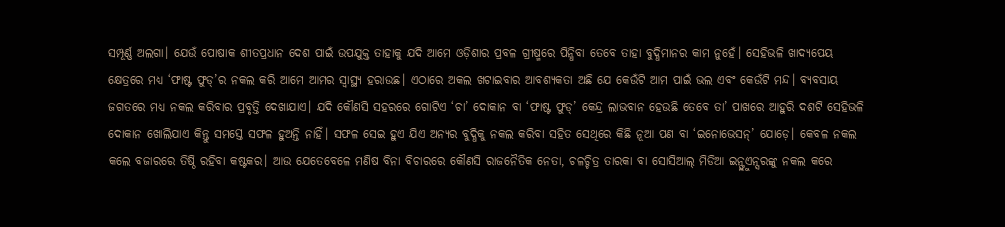ସମ୍ପୂର୍ଣ୍ଣ ଅଲଗା। ଯେଉଁ ପୋଷାକ ଶୀତପ୍ରଧାନ ଦେଶ ପାଇଁ ଉପଯୁକ୍ତ ତାହାକୁ ଯଦି ଆମେ ଓଡ଼ିଶାର ପ୍ରବଳ ଗ୍ରୀଷ୍ମରେ ପିନ୍ଧିବା ତେବେ ତାହା ବୁଦ୍ଧିମାନର କାମ ନୁହେଁ। ସେହିଭଳି ଖାଦ୍ୟପେୟ କ୍ଷେତ୍ରରେ ମଧ୍ୟ ‘ଫାଷ୍ଟ ଫୁଡ୍’ର ନକଲ କରି ଆମେ ଆମର ସ୍ବାସ୍ଥ୍ୟ ହରାଉଛ। ଏଠାରେ ଅକଲ ଖଟାଇବାର ଆବଶ୍ୟକତା ଅଛି ଯେ କେଉଁଟି ଆମ ପାଇଁ ଭଲ ଏବଂ କେଉଁଟି ମନ୍ଦ। ବ୍ୟବସାୟ ଜଗତରେ ମଧ୍ୟ ନକଲ କରିବାର ପ୍ରବୃତ୍ତି ଦେଖାଯାଏ। ଯଦି କୌଣସି ସହରରେ ଗୋଟିଏ ‘ଚା’ ଦୋକାନ ବା ‘ଫାଷ୍ଟ ଫୁଡ୍’ କେନ୍ଦ୍ର ଲାଭବାନ ହେଉଛି ତେବେ ତା’ ପାଖରେ ଆହୁରି ଦଶଟି ସେହିଭଳି ଦୋକାନ ଖୋଲିଯାଏ କିନ୍ତୁ ସମସ୍ତେ ସଫଳ ହୁଅନ୍ତି ନାହିଁ। ସଫଳ ସେଇ ହୁଏ ଯିଏ ଅନ୍ୟର ବୁଦ୍ଧିକୁ ନକଲ କରିବା ସହିତ ସେଥିରେ କିଛି ନୂଆ ପଣ ବା ‘ଇନୋଭେସନ୍’ ଯୋଡ଼େ। କେବଳ ନକଲ କଲେ ବଜାରରେ ତିଷ୍ଠି ରହିବା କଷ୍ଟକର। ଆଉ ଯେତେବେଳେ ମଣିଷ ବିନା ବିଚାରରେ କୌଣସି ରାଜନୈତିକ ନେତା, ଚଳଚ୍ଚିତ୍ର ତାରକା ବା ସୋସିଆଲ୍ ମିଡିଆ ଇନ୍ଫ୍ଲୁଏନ୍ସରଙ୍କୁ ନକଲ କରେ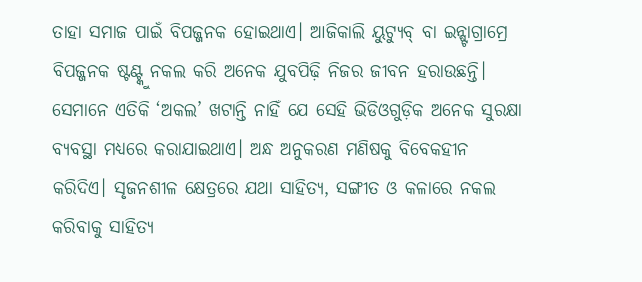ତାହା ସମାଜ ପାଇଁ ବିପଜ୍ଜନକ ହୋଇଥାଏ। ଆଜିକାଲି ୟୁଟ୍ୟୁବ୍ ବା ଇନ୍ଷ୍ଟାଗ୍ରାମ୍ରେ ବିପଜ୍ଜନକ ଷ୍ଟଣ୍ଟ୍କୁ ନକଲ କରି ଅନେକ ଯୁବପିଢ଼ି ନିଜର ଜୀବନ ହରାଉଛନ୍ତି। ସେମାନେ ଏତିକି ‘ଅକଲ’ ଖଟାନ୍ତି ନାହିଁ ଯେ ସେହି ଭିଡିଓଗୁଡ଼ିକ ଅନେକ ସୁରକ୍ଷା ବ୍ୟବସ୍ଥା ମଧ୍ୟରେ କରାଯାଇଥାଏ। ଅନ୍ଧ ଅନୁକରଣ ମଣିଷକୁ ବିବେକହୀନ କରିଦିଏ। ସୃଜନଶୀଳ କ୍ଷେତ୍ରରେ ଯଥା ସାହିତ୍ୟ, ସଙ୍ଗୀତ ଓ କଳାରେ ନକଲ କରିବାକୁ ସାହିତ୍ୟ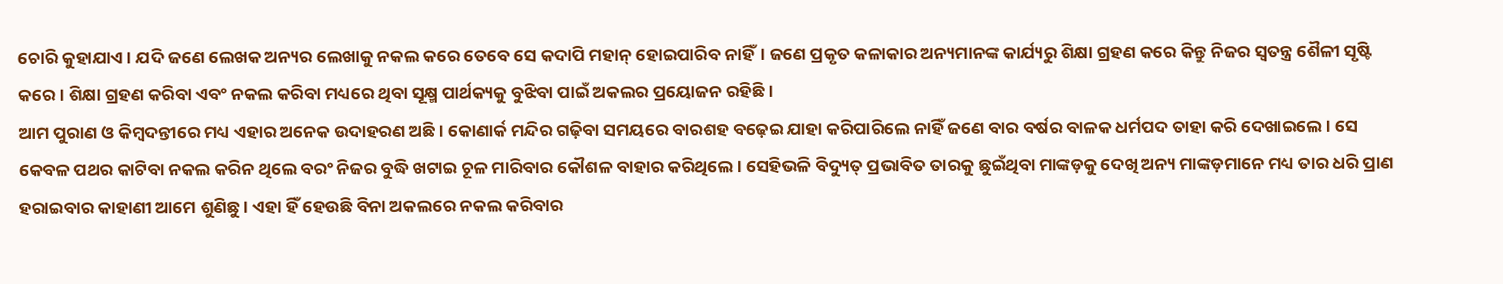ଚୋରି କୁହାଯାଏ। ଯଦି ଜଣେ ଲେଖକ ଅନ୍ୟର ଲେଖାକୁ ନକଲ କରେ ତେବେ ସେ କଦାପି ମହାନ୍ ହୋଇପାରିବ ନାହିଁ। ଜଣେ ପ୍ରକୃତ କଳାକାର ଅନ୍ୟମାନଙ୍କ କାର୍ଯ୍ୟରୁ ଶିକ୍ଷା ଗ୍ରହଣ କରେ କିନ୍ତୁ ନିଜର ସ୍ବତନ୍ତ୍ର ଶୈଳୀ ସୃଷ୍ଟି କରେ। ଶିକ୍ଷା ଗ୍ରହଣ କରିବା ଏବଂ ନକଲ କରିବା ମଧ୍ୟରେ ଥିବା ସୂକ୍ଷ୍ମ ପାର୍ଥକ୍ୟକୁ ବୁଝିବା ପାଇଁ ଅକଲର ପ୍ରୟୋଜନ ରହିଛି।
ଆମ ପୁରାଣ ଓ କିମ୍ବଦନ୍ତୀରେ ମଧ୍ୟ ଏହାର ଅନେକ ଉଦାହରଣ ଅଛି। କୋଣାର୍କ ମନ୍ଦିର ଗଢ଼ିବା ସମୟରେ ବାରଶହ ବଢ଼େଇ ଯାହା କରିପାରିଲେ ନାହିଁ ଜଣେ ବାର ବର୍ଷର ବାଳକ ଧର୍ମପଦ ତାହା କରି ଦେଖାଇଲେ। ସେ କେବଳ ପଥର କାଟିବା ନକଲ କରିନ ଥିଲେ ବରଂ ନିଜର ବୁଦ୍ଧି ଖଟାଇ ଚୂଳ ମାରିବାର କୌଶଳ ବାହାର କରିଥିଲେ। ସେହିଭଳି ବିଦ୍ୟୁତ୍ ପ୍ରଭାବିତ ତାରକୁ ଛୁଇଁଥିବା ମାଙ୍କଡ଼କୁ ଦେଖି ଅନ୍ୟ ମାଙ୍କଡ଼ମାନେ ମଧ୍ୟ ତାର ଧରି ପ୍ରାଣ ହରାଇବାର କାହାଣୀ ଆମେ ଶୁଣିଛୁ। ଏହା ହିଁ ହେଉଛି ବିନା ଅକଲରେ ନକଲ କରିବାର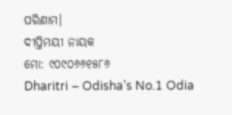ପରିଣାମ।
ଦୀପ୍ତିମୟୀ ନାୟକ
ମୋ: ୯୦୯୦୬୬୧୫୮୬
Dharitri – Odisha’s No.1 Odia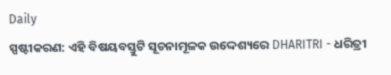Daily
ସ୍ପଷ୍ଟୀକରଣ: ଏହି ବିଷୟବସ୍ତୁଟି ସୂଚନାମୂଳକ ଉଦ୍ଦେଶ୍ୟରେ DHARITRI - ଧରିତ୍ରୀ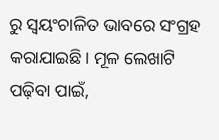ରୁ ସ୍ୱୟଂଚାଳିତ ଭାବରେ ସଂଗ୍ରହ କରାଯାଇଛି। ମୂଳ ଲେଖାଟି ପଢ଼ିବା ପାଇଁ,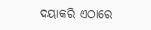ଦୟାକରି ଏଠାରେ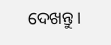ଦେଖନ୍ତୁ।